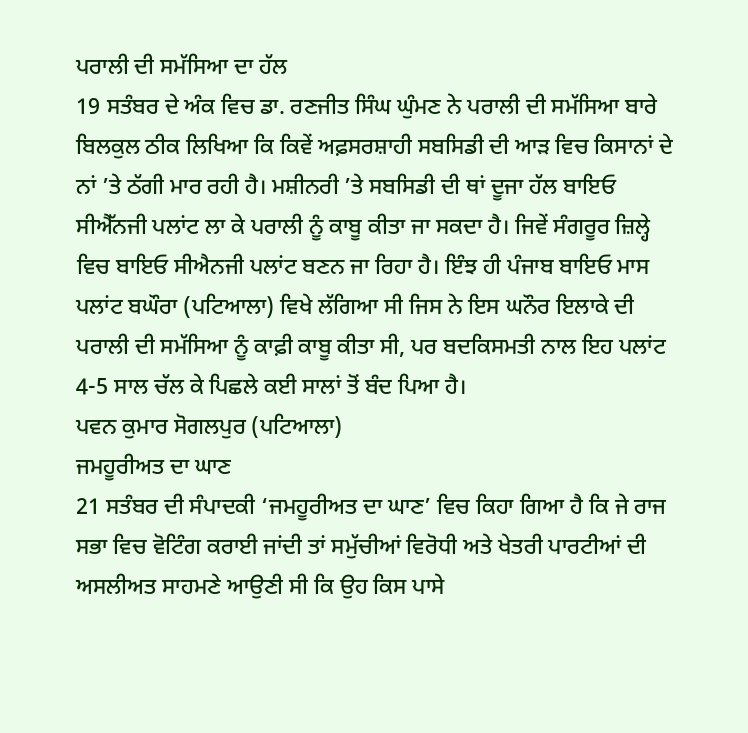ਪਰਾਲੀ ਦੀ ਸਮੱਸਿਆ ਦਾ ਹੱਲ
19 ਸਤੰਬਰ ਦੇ ਅੰਕ ਵਿਚ ਡਾ. ਰਣਜੀਤ ਸਿੰਘ ਘੁੰਮਣ ਨੇ ਪਰਾਲੀ ਦੀ ਸਮੱਸਿਆ ਬਾਰੇ ਬਿਲਕੁਲ ਠੀਕ ਲਿਖਿਆ ਕਿ ਕਿਵੇਂ ਅਫ਼ਸਰਸ਼ਾਹੀ ਸਬਸਿਡੀ ਦੀ ਆੜ ਵਿਚ ਕਿਸਾਨਾਂ ਦੇ ਨਾਂ ’ਤੇ ਠੱਗੀ ਮਾਰ ਰਹੀ ਹੈ। ਮਸ਼ੀਨਰੀ ’ਤੇ ਸਬਸਿਡੀ ਦੀ ਥਾਂ ਦੂਜਾ ਹੱਲ ਬਾਇਓ ਸੀਐੱਨਜੀ ਪਲਾਂਟ ਲਾ ਕੇ ਪਰਾਲੀ ਨੂੰ ਕਾਬੂ ਕੀਤਾ ਜਾ ਸਕਦਾ ਹੈ। ਜਿਵੇਂ ਸੰਗਰੂਰ ਜ਼ਿਲ੍ਹੇ ਵਿਚ ਬਾਇਓ ਸੀਐਨਜੀ ਪਲਾਂਟ ਬਣਨ ਜਾ ਰਿਹਾ ਹੈ। ਇੰਝ ਹੀ ਪੰਜਾਬ ਬਾਇਓ ਮਾਸ ਪਲਾਂਟ ਬਘੌਰਾ (ਪਟਿਆਲਾ) ਵਿਖੇ ਲੱਗਿਆ ਸੀ ਜਿਸ ਨੇ ਇਸ ਘਨੌਰ ਇਲਾਕੇ ਦੀ ਪਰਾਲੀ ਦੀ ਸਮੱਸਿਆ ਨੂੰ ਕਾਫ਼ੀ ਕਾਬੂ ਕੀਤਾ ਸੀ, ਪਰ ਬਦਕਿਸਮਤੀ ਨਾਲ ਇਹ ਪਲਾਂਟ 4-5 ਸਾਲ ਚੱਲ ਕੇ ਪਿਛਲੇ ਕਈ ਸਾਲਾਂ ਤੋਂ ਬੰਦ ਪਿਆ ਹੈ।
ਪਵਨ ਕੁਮਾਰ ਸੋਗਲਪੁਰ (ਪਟਿਆਲਾ)
ਜਮਹੂਰੀਅਤ ਦਾ ਘਾਣ
21 ਸਤੰਬਰ ਦੀ ਸੰਪਾਦਕੀ ‘ਜਮਹੂਰੀਅਤ ਦਾ ਘਾਣ’ ਵਿਚ ਕਿਹਾ ਗਿਆ ਹੈ ਕਿ ਜੇ ਰਾਜ ਸਭਾ ਵਿਚ ਵੋਟਿੰਗ ਕਰਾਈ ਜਾਂਦੀ ਤਾਂ ਸਮੁੱਚੀਆਂ ਵਿਰੋਧੀ ਅਤੇ ਖੇਤਰੀ ਪਾਰਟੀਆਂ ਦੀ ਅਸਲੀਅਤ ਸਾਹਮਣੇ ਆਉਣੀ ਸੀ ਕਿ ਉਹ ਕਿਸ ਪਾਸੇ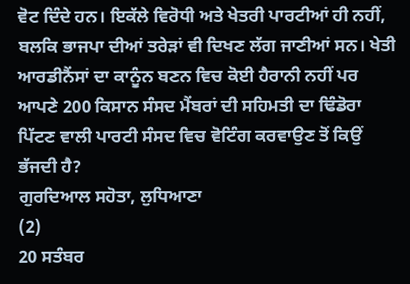ਵੋਟ ਦਿੰਦੇ ਹਨ। ਇਕੱਲੇ ਵਿਰੋਧੀ ਅਤੇ ਖੇਤਰੀ ਪਾਰਟੀਆਂ ਹੀ ਨਹੀਂ, ਬਲਕਿ ਭਾਜਪਾ ਦੀਆਂ ਤਰੇੜਾਂ ਵੀ ਦਿਖਣ ਲੱਗ ਜਾਣੀਆਂ ਸਨ। ਖੇਤੀ ਆਰਡੀਨੈਂਸਾਂ ਦਾ ਕਾਨੂੰਨ ਬਣਨ ਵਿਚ ਕੋਈ ਹੈਰਾਨੀ ਨਹੀਂ ਪਰ ਆਪਣੇ 200 ਕਿਸਾਨ ਸੰਸਦ ਮੈਂਬਰਾਂ ਦੀ ਸਹਿਮਤੀ ਦਾ ਢਿੰਡੋਰਾ ਪਿੱਟਣ ਵਾਲੀ ਪਾਰਟੀ ਸੰਸਦ ਵਿਚ ਵੋਟਿੰਗ ਕਰਵਾਉਣ ਤੋਂ ਕਿਉਂ ਭੱਜਦੀ ਹੈ?
ਗੁਰਦਿਆਲ ਸਹੋਤਾ, ਲੁਧਿਆਣਾ
(2)
20 ਸਤੰਬਰ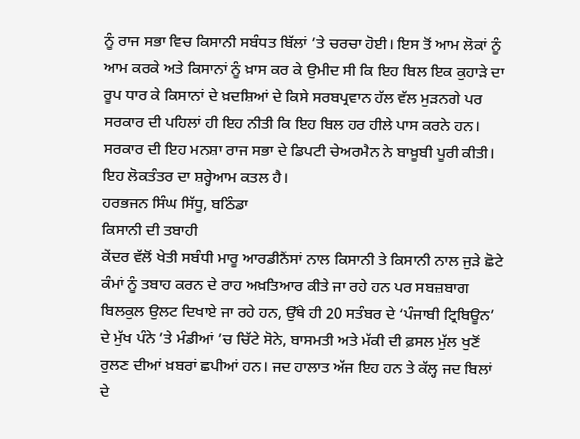ਨੂੰ ਰਾਜ ਸਭਾ ਵਿਚ ਕਿਸਾਨੀ ਸਬੰਧਤ ਬਿੱਲਾਂ ’ਤੇ ਚਰਚਾ ਹੋਈ। ਇਸ ਤੋਂ ਆਮ ਲੋਕਾਂ ਨੂੰ ਆਮ ਕਰਕੇ ਅਤੇ ਕਿਸਾਨਾਂ ਨੂੰ ਖ਼ਾਸ ਕਰ ਕੇ ਉਮੀਦ ਸੀ ਕਿ ਇਹ ਬਿਲ ਇਕ ਕੁਹਾੜੇ ਦਾ ਰੂਪ ਧਾਰ ਕੇ ਕਿਸਾਨਾਂ ਦੇ ਖ਼ਦਸ਼ਿਆਂ ਦੇ ਕਿਸੇ ਸਰਬਪ੍ਰਵਾਨ ਹੱਲ ਵੱਲ ਮੁੜਨਗੇ ਪਰ ਸਰਕਾਰ ਦੀ ਪਹਿਲਾਂ ਹੀ ਇਹ ਨੀਤੀ ਕਿ ਇਹ ਬਿਲ ਹਰ ਹੀਲੇ ਪਾਸ ਕਰਨੇ ਹਨ। ਸਰਕਾਰ ਦੀ ਇਹ ਮਨਸ਼ਾ ਰਾਜ ਸਭਾ ਦੇ ਡਿਪਟੀ ਚੇਅਰਮੈਨ ਨੇ ਬਾਖ਼ੂਬੀ ਪੂਰੀ ਕੀਤੀ। ਇਹ ਲੋਕਤੰਤਰ ਦਾ ਸ਼ਰ੍ਹੇਆਮ ਕਤਲ ਹੈ।
ਹਰਭਜਨ ਸਿੰਘ ਸਿੱਧੂ, ਬਠਿੰਡਾ
ਕਿਸਾਨੀ ਦੀ ਤਬਾਹੀ
ਕੇਂਦਰ ਵੱਲੋਂ ਖੇਤੀ ਸਬੰਧੀ ਮਾਰੂ ਆਰਡੀਨੈਂਸਾਂ ਨਾਲ ਕਿਸਾਨੀ ਤੇ ਕਿਸਾਨੀ ਨਾਲ ਜੁੜੇ ਛੋਟੇ ਕੰਮਾਂ ਨੂੰ ਤਬਾਹ ਕਰਨ ਦੇ ਰਾਹ ਅਖ਼ਤਿਆਰ ਕੀਤੇ ਜਾ ਰਹੇ ਹਨ ਪਰ ਸਬਜ਼ਬਾਗ ਬਿਲਕੁਲ ਉਲਟ ਦਿਖਾਏ ਜਾ ਰਹੇ ਹਨ, ਉੱਥੇ ਹੀ 20 ਸਤੰਬਰ ਦੇ ‘ਪੰਜਾਬੀ ਟ੍ਰਿਬਿਊਨ’ ਦੇ ਮੁੱਖ ਪੰਨੇ ’ਤੇ ਮੰਡੀਆਂ ’ਚ ਚਿੱਟੇ ਸੋਨੇ, ਬਾਸਮਤੀ ਅਤੇ ਮੱਕੀ ਦੀ ਫ਼ਸਲ ਮੁੱਲ ਖੁਣੋਂ ਰੁਲਣ ਦੀਆਂ ਖ਼ਬਰਾਂ ਛਪੀਆਂ ਹਨ। ਜਦ ਹਾਲਾਤ ਅੱਜ ਇਹ ਹਨ ਤੇ ਕੱਲ੍ਹ ਜਦ ਬਿਲਾਂ ਦੇ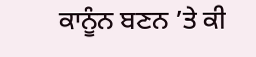ਕਾਨੂੰਨ ਬਣਨ ’ਤੇ ਕੀ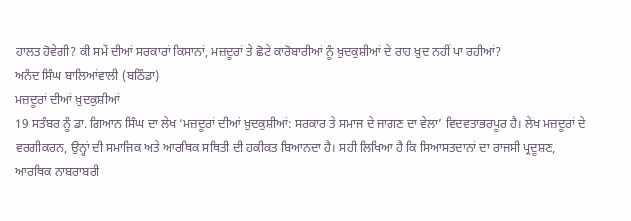ਹਾਲਤ ਹੋਵੇਗੀ? ਕੀ ਸਮੇਂ ਦੀਆਂ ਸਰਕਾਰਾਂ ਕਿਸਾਨਾਂ, ਮਜ਼ਦੂਰਾਂ ਤੇ ਛੋਟੇ ਕਾਰੋਬਾਰੀਆਂ ਨੂੰ ਖ਼ੁਦਕੁਸ਼ੀਆਂ ਦੇ ਰਾਹ ਖ਼ੁਦ ਨਹੀਂ ਪਾ ਰਹੀਆਂ?
ਅਨੰਦ ਸਿੰਘ ਬਾਲਿਆਂਵਾਲੀ (ਬਠਿੰਡਾ)
ਮਜ਼ਦੂਰਾਂ ਦੀਆਂ ਖ਼ੁਦਕੁਸ਼ੀਆਂ
19 ਸਤੰਬਰ ਨੂੰ ਡਾ. ਗਿਆਨ ਸਿੰਘ ਦਾ ਲੇਖ ‘ਮਜ਼ਦੂਰਾਂ ਦੀਆਂ ਖ਼ੁਦਕੁਸ਼ੀਆਂ: ਸਰਕਾਰ ਤੇ ਸਮਾਜ ਦੇ ਜਾਗਣ ਦਾ ਵੇਲਾ’ ਵਿਦਵਤਾਭਰਪੂਰ ਹੈ। ਲੇਖ ਮਜ਼ਦੂਰਾਂ ਦੇ ਵਰਗੀਕਰਨ, ਉਨ੍ਹਾਂ ਦੀ ਸਮਾਜਿਕ ਅਤੇ ਆਰਥਿਕ ਸਥਿਤੀ ਦੀ ਹਕੀਕਤ ਬਿਆਨਦਾ ਹੈ। ਸਹੀ ਲਿਖਿਆ ਹੈ ਕਿ ਸਿਆਸਤਦਾਨਾਂ ਦਾ ਰਾਜਸੀ ਪ੍ਰਦੂਸ਼ਣ, ਆਰਥਿਕ ਨਾਬਰਾਬਰੀ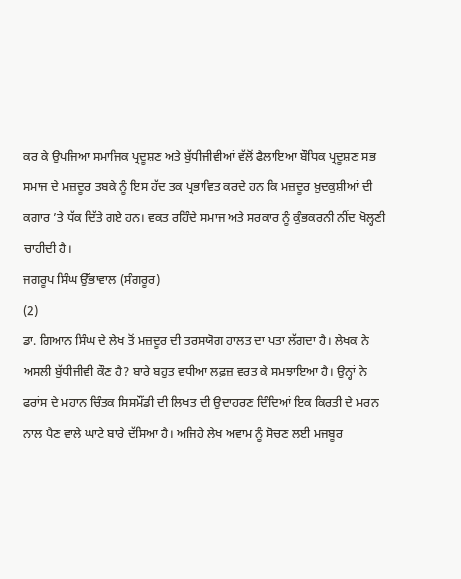ਕਰ ਕੇ ਉਪਜਿਆ ਸਮਾਜਿਕ ਪ੍ਰਦੂਸ਼ਣ ਅਤੇ ਬੁੱਧੀਜੀਵੀਆਂ ਵੱਲੋਂ ਫੈਲਾਇਆ ਬੌਧਿਕ ਪ੍ਰਦੂਸ਼ਣ ਸਭ ਸਮਾਜ ਦੇ ਮਜ਼ਦੂਰ ਤਬਕੇ ਨੂੰ ਇਸ ਹੱਦ ਤਕ ਪ੍ਰਭਾਵਿਤ ਕਰਦੇ ਹਨ ਕਿ ਮਜ਼ਦੂਰ ਖ਼ੁਦਕੁਸ਼ੀਆਂ ਦੀ ਕਗਾਰ ’ਤੇ ਧੱਕ ਦਿੱਤੇ ਗਏ ਹਨ। ਵਕਤ ਰਹਿੰਦੇ ਸਮਾਜ ਅਤੇ ਸਰਕਾਰ ਨੂੰ ਕੁੰਭਕਰਨੀ ਨੀਂਦ ਖੋਲ੍ਹਣੀ ਚਾਹੀਦੀ ਹੈ।
ਜਗਰੂਪ ਸਿੰਘ ਉੱਭਾਵਾਲ (ਸੰਗਰੂਰ)
(2)
ਡਾ. ਗਿਆਨ ਸਿੰਘ ਦੇ ਲੇਖ ਤੋਂ ਮਜ਼ਦੂਰ ਦੀ ਤਰਸਯੋਗ ਹਾਲਤ ਦਾ ਪਤਾ ਲੱਗਦਾ ਹੈ। ਲੇਖਕ ਨੇ ਅਸਲੀ ਬੁੱਧੀਜੀਵੀ ਕੌਣ ਹੈ? ਬਾਰੇ ਬਹੁਤ ਵਧੀਆ ਲਫ਼ਜ਼ ਵਰਤ ਕੇ ਸਮਝਾਇਆ ਹੈ। ਉਨ੍ਹਾਂ ਨੇ ਫਰਾਂਸ ਦੇ ਮਹਾਨ ਚਿੰਤਕ ਸਿਸਮੌਂਡੀ ਦੀ ਲਿਖਤ ਦੀ ਉਦਾਹਰਣ ਦਿੰਦਿਆਂ ਇਕ ਕਿਰਤੀ ਦੇ ਮਰਨ ਨਾਲ ਪੈਣ ਵਾਲੇ ਘਾਟੇ ਬਾਰੇ ਦੱਸਿਆ ਹੈ। ਅਜਿਹੇ ਲੇਖ ਅਵਾਮ ਨੂੰ ਸੋਚਣ ਲਈ ਮਜਬੂਰ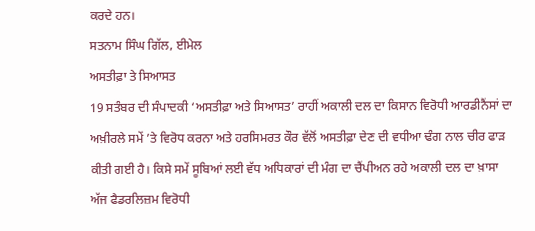ਕਰਦੇ ਹਨ।
ਸਤਨਾਮ ਸਿੰਘ ਗਿੱਲ, ਈਮੇਲ
ਅਸਤੀਫ਼ਾ ਤੇ ਸਿਆਸਤ
19 ਸਤੰਬਰ ਦੀ ਸੰਪਾਦਕੀ ‘ਅਸਤੀਫ਼ਾ ਅਤੇ ਸਿਆਸਤ’ ਰਾਹੀਂ ਅਕਾਲੀ ਦਲ ਦਾ ਕਿਸਾਨ ਵਿਰੋਧੀ ਆਰਡੀਨੈਂਸਾਂ ਦਾ ਅਖ਼ੀਰਲੇ ਸਮੇਂ ’ਤੇ ਵਿਰੋਧ ਕਰਨਾ ਅਤੇ ਹਰਸਿਮਰਤ ਕੌਰ ਵੱਲੋਂ ਅਸਤੀਫ਼ਾ ਦੇਣ ਦੀ ਵਧੀਆ ਢੰਗ ਨਾਲ ਚੀਰ ਫਾੜ ਕੀਤੀ ਗਈ ਹੈ। ਕਿਸੇ ਸਮੇਂ ਸੂਬਿਆਂ ਲਈ ਵੱਧ ਅਧਿਕਾਰਾਂ ਦੀ ਮੰਗ ਦਾ ਚੈਂਪੀਅਨ ਰਹੇ ਅਕਾਲੀ ਦਲ ਦਾ ਖ਼ਾਸਾ ਅੱਜ ਫੈਡਰਲਿਜ਼ਮ ਵਿਰੋਧੀ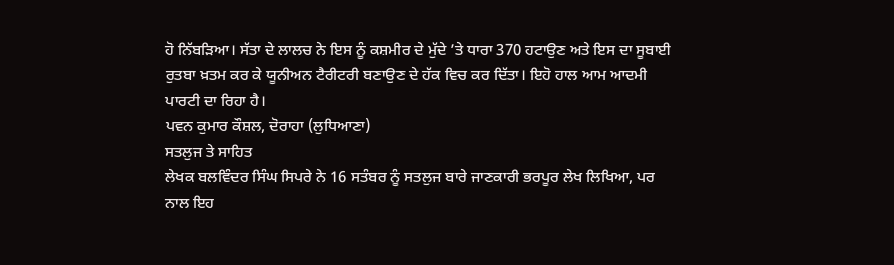ਹੋ ਨਿੱਬੜਿਆ। ਸੱਤਾ ਦੇ ਲਾਲਚ ਨੇ ਇਸ ਨੂੰ ਕਸ਼ਮੀਰ ਦੇ ਮੁੱਦੇ ’ਤੇ ਧਾਰਾ 370 ਹਟਾਉਣ ਅਤੇ ਇਸ ਦਾ ਸੂਬਾਈ ਰੁਤਬਾ ਖ਼ਤਮ ਕਰ ਕੇ ਯੂਨੀਅਨ ਟੈਰੀਟਰੀ ਬਣਾਉਣ ਦੇ ਹੱਕ ਵਿਚ ਕਰ ਦਿੱਤਾ। ਇਹੋ ਹਾਲ ਆਮ ਆਦਮੀ ਪਾਰਟੀ ਦਾ ਰਿਹਾ ਹੈ।
ਪਵਨ ਕੁਮਾਰ ਕੌਸ਼ਲ, ਦੋਰਾਹਾ (ਲੁਧਿਆਣਾ)
ਸਤਲੁਜ ਤੇ ਸਾਹਿਤ
ਲੇਖਕ ਬਲਵਿੰਦਰ ਸਿੰਘ ਸਿਪਰੇ ਨੇ 16 ਸਤੰਬਰ ਨੂੰ ਸਤਲੁਜ ਬਾਰੇ ਜਾਣਕਾਰੀ ਭਰਪੂਰ ਲੇਖ ਲਿਖਿਆ, ਪਰ ਨਾਲ ਇਹ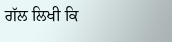ਗੱਲ ਲਿਖੀ ਕਿ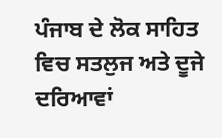ਪੰਜਾਬ ਦੇ ਲੋਕ ਸਾਹਿਤ ਵਿਚ ਸਤਲੁਜ ਅਤੇ ਦੂਜੇ ਦਰਿਆਵਾਂ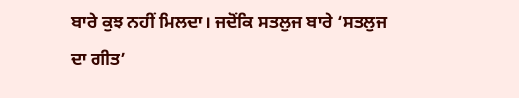ਬਾਰੇ ਕੁਝ ਨਹੀਂ ਮਿਲਦਾ। ਜਦੋਂਕਿ ਸਤਲੁਜ ਬਾਰੇ ‘ਸਤਲੁਜ ਦਾ ਗੀਤ’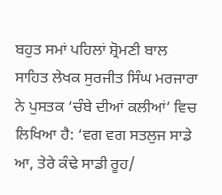ਬਹੁਤ ਸਮਾਂ ਪਹਿਲਾਂ ਸ਼੍ਰੋਮਣੀ ਬਾਲ ਸਾਹਿਤ ਲੇਖਕ ਸੁਰਜੀਤ ਸਿੰਘ ਮਰਜਾਰਾ ਨੇ ਪੁਸਤਕ ‘ਚੰਬੇ ਦੀਆਂ ਕਲੀਆਂ’ ਵਿਚ ਲਿਖਿਆ ਹੈ: ‘ਵਗ ਵਗ ਸਤਲੁਜ ਸਾਡੇ ਆ, ਤੇਰੇ ਕੰਢੇ ਸਾਡੀ ਰੂਹ/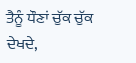ਤੈਨੂੰ ਧੌਣਾਂ ਚੁੱਕ ਚੁੱਕ ਦੇਖਦੇ,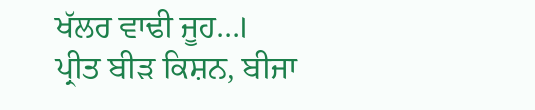ਖੱਲਰ ਵਾਢੀ ਜੂਹ…।
ਪ੍ਰੀਤ ਬੀੜ ਕਿਸ਼ਨ, ਬੀਜਾ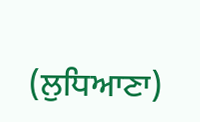(ਲੁਧਿਆਣਾ)